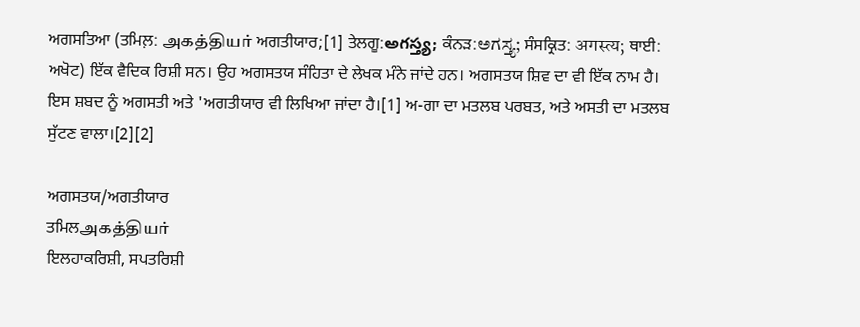ਅਗਸਤਿਆ (ਤਮਿਲ਼: அகத்தியர் ਅਗਤੀਯਾਰ;[1] ਤੇਲਗੂ:అగస్త్య; ਕੰਨੜ:ಅಗಸ್ತ್ಯ; ਸੰਸਕ੍ਰਿਤ: अगस्त्य; ਥਾਈ: ਅਖੋਟ) ਇੱਕ ਵੈਦਿਕ ਰਿਸ਼ੀ ਸਨ। ਉਹ ਅਗਸਤਯ ਸੰਹਿਤਾ ਦੇ ਲੇਖਕ ਮੰਨੇ ਜਾਂਦੇ ਹਨ। ਅਗਸਤਯ ਸ਼ਿਵ ਦਾ ਵੀ ਇੱਕ ਨਾਮ ਹੈ। ਇਸ ਸ਼ਬਦ ਨੂੰ ਅਗਸਤੀ ਅਤੇ 'ਅਗਤੀਯਾਰ ਵੀ ਲਿਖਿਆ ਜਾਂਦਾ ਹੈ।[1] ਅ-ਗਾ ਦਾ ਮਤਲਬ ਪਰਬਤ, ਅਤੇ ਅਸਤੀ ਦਾ ਮਤਲਬ ਸੁੱਟਣ ਵਾਲਾ।[2][2]

ਅਗਸਤਯ/ਅਗਤੀਯਾਰ
ਤਮਿਲஅகத்தியர்
ਇਲਹਾਕਰਿਸ਼ੀ, ਸਪਤਰਿਸ਼ੀ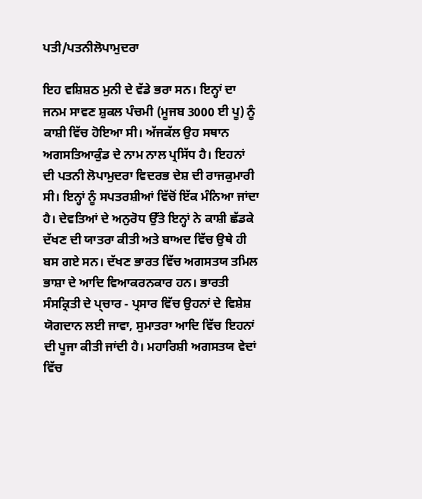ਪਤੀ/ਪਤਨੀਲੋਪਾਮੁਦਰਾ

ਇਹ ਵਸ਼ਿਸ਼ਠ ਮੁਨੀ ਦੇ ਵੱਡੇ ਭਰਾ ਸਨ। ਇਨ੍ਹਾਂ ਦਾ ਜਨਮ ਸਾਵਣ ਸ਼ੁਕਲ ਪੰਚਮੀ (ਮੂਜਬ 3000 ਈ ਪੂ) ਨੂੰ ਕਾਸ਼ੀ ਵਿੱਚ ਹੋਇਆ ਸੀ। ਅੱਜਕੱਲ ਉਹ ਸਥਾਨ ਅਗਸਤਿਆਕੁੰਡ ਦੇ ਨਾਮ ਨਾਲ ਪ੍ਰਸਿੱਧ ਹੈ। ਇਹਨਾਂ ਦੀ ਪਤਨੀ ਲੋਪਾਮੁਦਰਾ ਵਿਦਰਭ ਦੇਸ਼ ਦੀ ਰਾਜਕੁਮਾਰੀ ਸੀ। ਇਨ੍ਹਾਂ ਨੂੰ ਸਪਤਰਸ਼ੀਆਂ ਵਿੱਚੋਂ ਇੱਕ ਮੰਨਿਆ ਜਾਂਦਾ ਹੈ। ਦੇਵਤਿਆਂ ਦੇ ਅਨੁਰੋਧ ਉੱਤੇ ਇਨ੍ਹਾਂ ਨੇ ਕਾਸ਼ੀ ਛੱਡਕੇ ਦੱਖਣ ਦੀ ਯਾਤਰਾ ਕੀਤੀ ਅਤੇ ਬਾਅਦ ਵਿੱਚ ਉਥੇ ਹੀ ਬਸ ਗਏ ਸਨ। ਦੱਖਣ ਭਾਰਤ ਵਿੱਚ ਅਗਸਤਯ ਤਮਿਲ ਭਾਸ਼ਾ ਦੇ ਆਦਿ ਵਿਆਕਰਨਕਾਰ ਹਨ। ਭਾਰਤੀ ਸੰਸਕ੍ਰਿਤੀ ਦੇ ਪ੍ਚਾਰ - ਪ੍ਰਸਾਰ ਵਿੱਚ ਉਹਨਾਂ ਦੇ ਵਿਸ਼ੇਸ਼ ਯੋਗਦਾਨ ਲਈ ਜਾਵਾ, ਸੁਮਾਤਰਾ ਆਦਿ ਵਿੱਚ ਇਹਨਾਂ ਦੀ ਪੂਜਾ ਕੀਤੀ ਜਾਂਦੀ ਹੈ। ਮਹਾਰਿਸ਼ੀ ਅਗਸਤਯ ਵੇਦਾਂ ਵਿੱਚ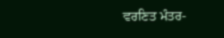ਵਰਣਿਤ ਮੰਤਰ-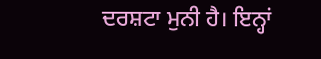ਦਰਸ਼ਟਾ ਮੁਨੀ ਹੈ। ਇਨ੍ਹਾਂ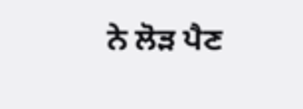ਨੇ ਲੋੜ ਪੈਣ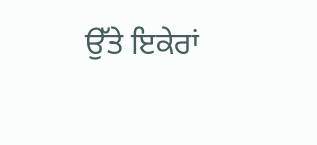ਉੱਤੇ ਇਕੇਰਾਂ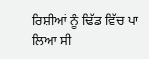ਰਿਸ਼ੀਆਂ ਨੂੰ ਢਿੱਡ ਵਿੱਚ ਪਾ ਲਿਆ ਸੀ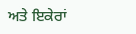ਅਤੇ ਇਕੇਰਾਂ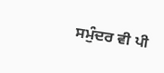ਸਮੁੰਦਰ ਵੀ ਪੀ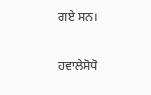ਗਏ ਸਨ।

ਹਵਾਲੇਸੋਧੋ